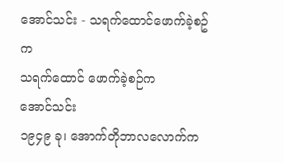အောင်သင်း - သရက်ထောင်ဖောက်ခဲ့စဥ်က
သရက်ထောင် ဖောက်ခဲ့စဉ်က
အောင်သင်း
၁၉၄၉ ခု၊ အောက်တိုဘာလလောက်က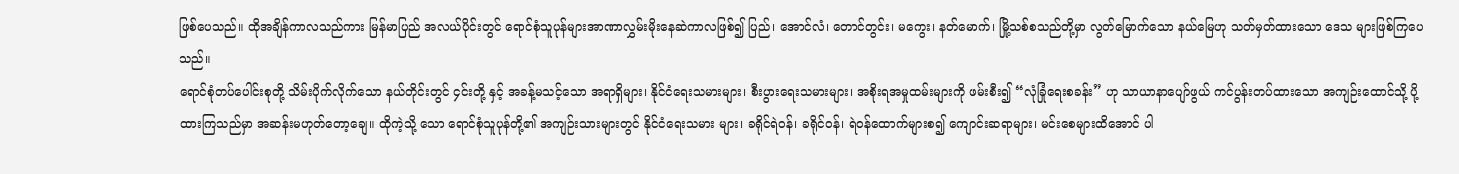ဖြစ်ပေသည်။ ထိုအချိန်ကာလသည်ကား မြန်မာပြည် အလယ်ပိုင်းတွင် ရောင်စုံသူပုန်များအာဏာလွှမ်းမိုးနေဆဲကာလဖြစ်၍ ပြည်၊ အောင်လံ၊ တောင်တွင်း၊ မကွေး၊ နတ်မောက်၊ မြို့သစ်စသည်တို့မှာ လွတ်မြောက်သော နယ်မြေဟု သတ်မှတ်ထားသော ဒေသ များဖြစ်ကြပေသည်။
ရောင်စုံတပ်ပေါင်းစုတို့ သိမ်းပိုက်လိုက်သော နယ်တိုင်းတွင် ၄င်းတို့ နှင့် အခန့်မသင့်သော အရာရှိများ၊ နိုင်ငံရေးသမားများ၊ စီးပွားရေးသမားများ၊ အစိုးရအမှုထမ်းများကို ဖမ်းစီး၍ “လုံခြုံရေးစခန်း” ဟု သာယာနာပျော်ဖွယ် ကင်ပွန်းတပ်ထားသော အကျဉ်းထောင်သို့ ပို့ ထားကြသည်မှာ အဆန်းမဟုတ်တော့ချေ။ ထိုကဲ့သို့ သော ရောင်စုံသူပုန်တို့၏ အကျဉ်းသားများတွင် နိုင်ငံရေးသမား များ၊ ခရိုင်ရဲဝန်၊ ခရိုင်ဝန်၊ ရဲဝန်ထောက်များစ၍ ကျောင်းဆရာများ၊ မင်းစေများထိအောင် ပါ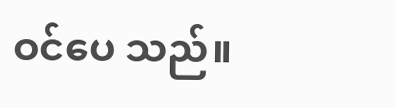ဝင်ပေ သည်။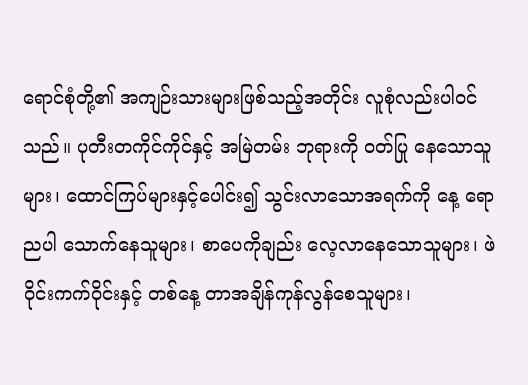ရောင်စုံတို့၏ အကျဉ်းသားများဖြစ်သည့်အတိုင်း လူစုံလည်းပါဝင်သည်။ ပုတီးတကိုင်ကိုင်နှင့် အမြဲတမ်း ဘုရားကို ဝတ်ပြု နေသောသူများ၊ ထောင်ကြပ်များနှင့်ပေါင်း၍ သွင်းလာသောအရက်ကို နေ့ ရောညပါ သောက်နေသူများ၊ စာပေကိုချည်း လေ့လာနေသောသူများ၊ ဖဲဝိုင်းကက်ဝိုင်းနှင့် တစ်နေ့ တာအချိန်ကုန်လွန်စေသူများ၊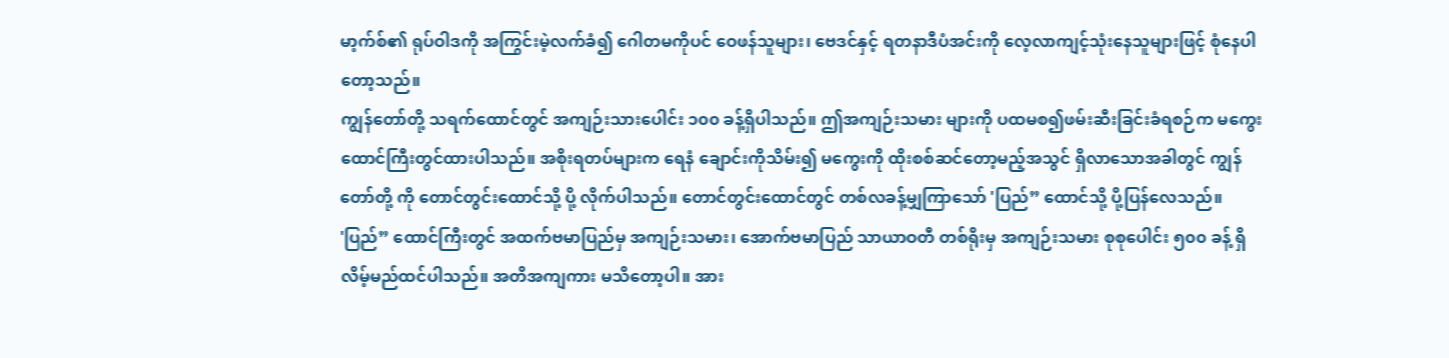မာ့က်စ်၏ ရုပ်ဝါဒကို အကြွင်းမဲ့လက်ခံ၍ ဂေါတမကိုပင် ဝေဖန်သူများ၊ ဗေဒင်နှင့် ရတနာဒီပံအင်းကို လေ့လာကျင့်သုံးနေသူများဖြင့် စုံနေပါတော့သည်။
ကျွန်တော်တို့ သရက်ထောင်တွင် အကျဉ်းသားပေါင်း ၁၀၀ ခန့်ရှိပါသည်။ ဤအကျဉ်းသမား များကို ပထမစ၍ဖမ်းဆီးခြင်းခံရစဉ်က မကွေးထောင်ကြီးတွင်ထားပါသည်။ အစိုးရတပ်များက ရေနံ ချောင်းကိုသိမ်း၍ မကွေးကို ထိုးစစ်ဆင်တော့မည့်အသွင် ရှိလာသောအခါတွင် ကျွန်တော်တို့ ကို တောင်တွင်းထောင်သို့ ပို့ လိုက်ပါသည်။ တောင်တွင်းထောင်တွင် တစ်လခန့်မျှကြာသော် 'ပြည်” ထောင်သို့ ပို့ပြန်လေသည်။
'ပြည်” ထောင်ကြီးတွင် အထက်ဗမာပြည်မှ အကျဉ်းသမား၊ အောက်ဗမာပြည် သာယာဝတီ တစ်ရိုးမှ အကျဉ်းသမား စုစုပေါင်း ၅၀၀ ခန့် ရှိလိမ့်မည်ထင်ပါသည်။ အတိအကျကား မသိတော့ပါ။ အား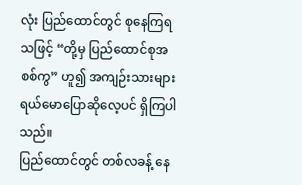လုံး ပြည်ထောင်တွင် စုနေကြရသဖြင့် “တို့မှ ပြည်ထောင်စုအစစ်ကွ” ဟူ၍ အကျဉ်းသားများ ရယ်မောပြောဆိုလေ့ပင် ရှိကြပါသည်။
ပြည်ထောင်တွင် တစ်လခန့် နေ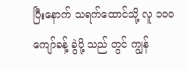ပြီးနောက် သရက်ထောင်သို့ လူ ၁ဝဝ ကျော်ခန့် ခွဲပို့ သည် တွင် ကျွန်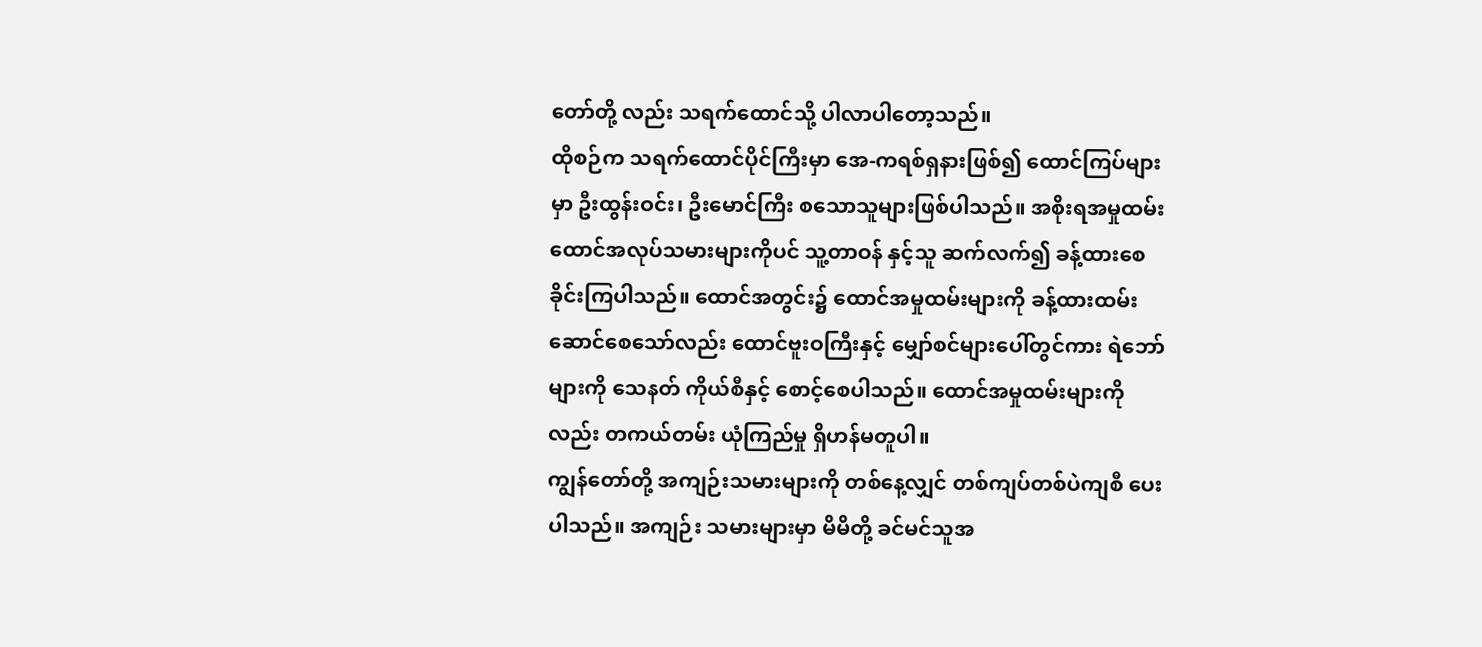တော်တို့ လည်း သရက်ထောင်သို့ ပါလာပါတော့သည်။
ထိုစဉ်က သရက်ထောင်ပိုင်ကြီးမှာ အေ-ကရစ်ရှနားဖြစ်၍ ထောင်ကြပ်များမှာ ဦးထွန်းဝင်း၊ ဦးမောင်ကြီး စသောသူများဖြစ်ပါသည်။ အစိုးရအမှုထမ်း ထောင်အလုပ်သမားများကိုပင် သူ့တာဝန် နှင့်သူ ဆက်လက်၍ ခန့်ထားစေခိုင်းကြပါသည်။ ထောင်အတွင်း၌ ထောင်အမှုထမ်းများကို ခန့်ထားထမ်းဆောင်စေသော်လည်း ထောင်ဗူးဝကြီးနှင့် မျှော်စင်များပေါ်တွင်ကား ရဲဘော်များကို သေနတ် ကိုယ်စီနှင့် စောင့်စေပါသည်။ ထောင်အမှုထမ်းများကိုလည်း တကယ်တမ်း ယုံကြည်မှု ရှိဟန်မတူပါ။
ကျွန်တော်တို့ အကျဉ်းသမားများကို တစ်နေ့လျှင် တစ်ကျပ်တစ်ပဲကျစီ ပေးပါသည်။ အကျဉ်း သမားများမှာ မိမိတို့ ခင်မင်သူအ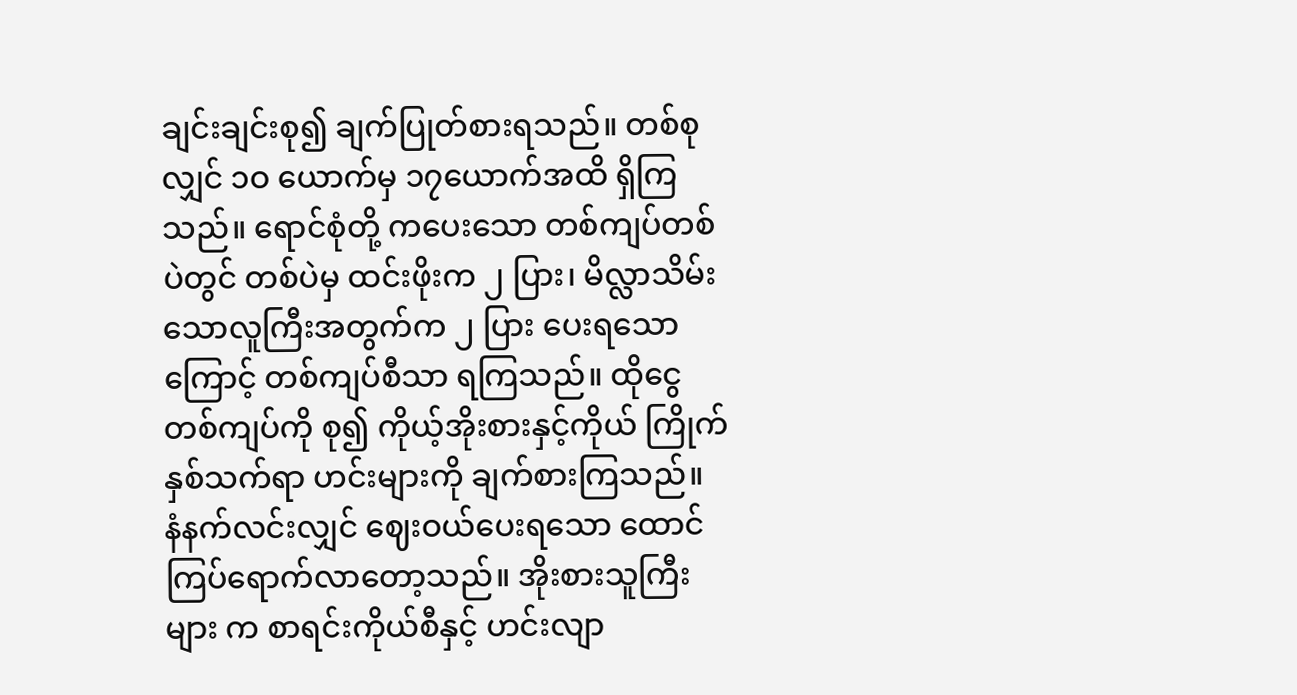ချင်းချင်းစု၍ ချက်ပြုတ်စားရသည်။ တစ်စုလျှင် ၁ဝ ယောက်မှ ၁၇ယောက်အထိ ရှိကြသည်။ ရောင်စုံတို့ ကပေးသော တစ်ကျပ်တစ်ပဲတွင် တစ်ပဲမှ ထင်းဖိုးက ၂ ပြား၊ မိလ္လာသိမ်းသောလူကြီးအတွက်က ၂ ပြား ပေးရသောကြောင့် တစ်ကျပ်စီသာ ရကြသည်။ ထိုငွေ တစ်ကျပ်ကို စု၍ ကိုယ့်အိုးစားနှင့်ကိုယ် ကြိုက်နှစ်သက်ရာ ဟင်းများကို ချက်စားကြသည်။
နံနက်လင်းလျှင် ဈေးဝယ်ပေးရသော ထောင်ကြပ်ရောက်လာတော့သည်။ အိုးစားသူကြီးများ က စာရင်းကိုယ်စီနှင့် ဟင်းလျာ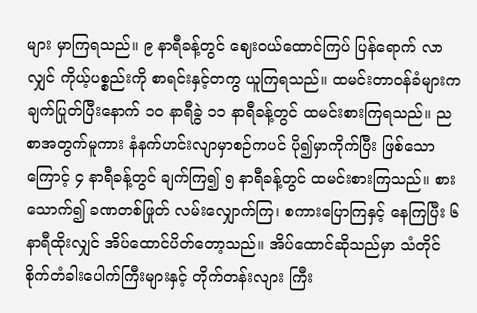များ မှာကြရသည်။ ၉ နာရီခန့်တွင် ဈေးဝယ်ထောင်ကြပ် ပြန်ရောက် လာလျှင် ကိုယ့်ပစ္စည်းကို စာရင်းနှင့်တကွ ယူကြရသည်။ ထမင်းတာဝန်ခံများက ချက်ပြုတ်ပြီးနောက် ၁၀ နာရီခွဲ ၁၁ နာရီခန့်တွင် ထမင်းစားကြရသည်။ ညစာအတွက်မူကား နံနက်ဟင်းလျာမှာစဉ်ကပင် ပို၍မှာကိုက်ပြီး ဖြစ်သောကြောင့် ၄ နာရီခန့်တွင် ချက်ကြ၍ ၅ နာရီခန့်တွင် ထမင်းစားကြသည်။ စားသောက်၍ ခဏတစ်ဖြုတ် လမ်းလျှောက်ကြ၊ စကားပြောကြနှင့် နေကြပြီး ၆ နာရီထိုးလျှင် အိပ်ထောင်ပိတ်တော့သည်။ အိပ်ထောင်ဆိုသည်မှာ သံတိုင်စိုက်တံခါးပေါက်ကြီးများနှင့် တိုက်တန်းလျား ကြီး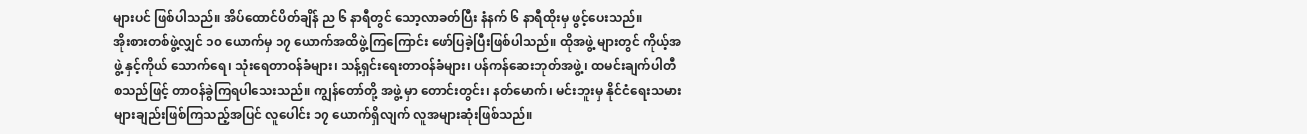များပင် ဖြစ်ပါသည်။ အိပ်ထောင်ပိတ်ချိန် ည ၆ နာရီတွင် သော့လာခတ်ပြီး နံနက် ၆ နာရီထိုးမှ ဖွင့်ပေးသည်။
အိုးစားတစ်ဖွဲ့လျှင် ၁၀ ယောက်မှ ၁၇ ယောက်အထိဖွဲ့ကြကြောင်း ဖော်ပြခဲ့ပြီးဖြစ်ပါသည်။ ထိုအဖွဲ့ များတွင် ကိုယ့်အဖွဲ့ နှင့်ကိုယ် သောက်ရေ၊ သုံးရေတာဝန်ခံများ၊ သန့်ရှင်းရေးတာဝန်ခံများ၊ ပန်ကန်ဆေးဘုတ်အဖွဲ့၊ ထမင်းချက်ပါတီ စသည်ဖြင့် တာဝန်ခွဲကြရပါသေးသည်။ ကျွန်တော်တို့ အဖွဲ့ မှာ တောင်းတွင်း၊ နတ်မောက်၊ မင်းဘူးမှ နိုင်ငံရေးသမားများချည်းဖြစ်ကြသည့်အပြင် လူပေါင်း ၁၇ ယောက်ရှိလျက် လူအများဆုံးဖြစ်သည်။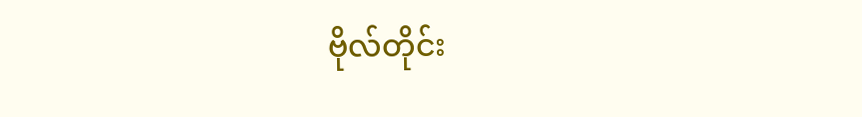ဗိုလ်တိုင်း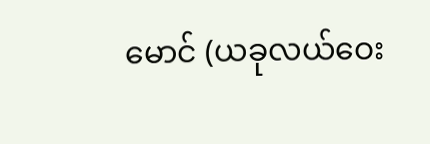မောင် (ယခုလယ်ဝေး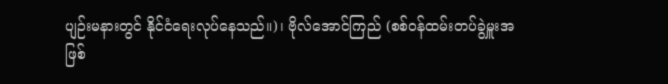ပျဉ်းမနားတွင် နိုင်ငံရေးလုပ်နေသည်။)၊ ဗိုလ်အောင်ကြည် (စစ်ဝန်ထမ်းတပ်ခွဲမှူးအဖြစ်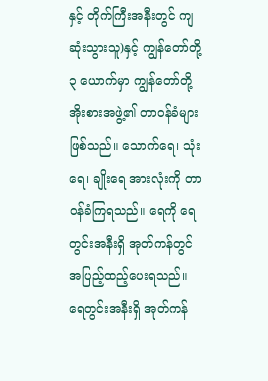နှင့် တိုက်ကြီးအနီးတွင် ကျဆုံးသွားသူ)နှင့် ကျွန်တော်တို့ ၃ ယောက်မှာ ကျွန်တော်တို့ အိုးစားအဖွဲ့၏ တာဝန်ခံများဖြစ်သည်။ သောက်ရေ၊ သုံးရေ၊ ချိုးရေ အားလုံးကို တာဝန်ခံကြရသည်။ ရေကို ရေတွင်းအနီးရှိ အုတ်ကန်တွင် အပြည့်ထည့်ပေးရသည်။ ရေတွင်းအနီးရှိ အုတ်ကန်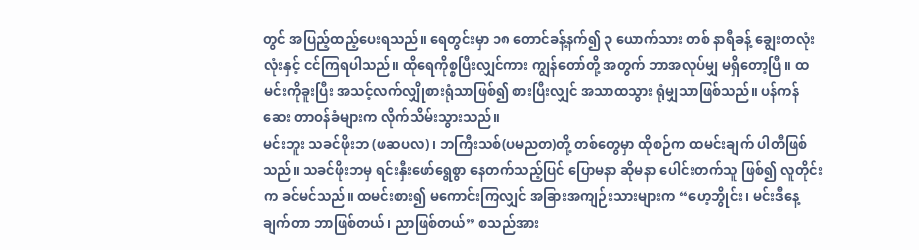တွင် အပြည့်ထည့်ပေးရသည်။ ရေတွင်းမှာ ၁၈ တောင်ခန့်နက်၍ ၃ ယောက်သား တစ် နာရီခန့် ချွေးတလုံးလုံးနှင့် ငင်ကြရပါသည်။ ထိုရေကိုစ္စပြီးလျှင်ကား ကျွန်တော်တို့ အတွက် ဘာအလုပ်မျှ မရှိတော့ပြီ။ ထမင်းကိုခူးပြီး အသင့်လက်လျှိုစားရုံသာဖြစ်၍ စားပြီးလျှင် အသာထသွား ရုံမျှသာဖြစ်သည်။ ပန်ကန်ဆေး တာဝန်ခံများက လိုက်သိမ်းသွားသည်။
မင်းဘူး သခင်ဖိုးဘ (ဖဆပလ)၊ ဘကြီးသစ်(ပမညတ)တို့ တစ်တွေမှာ ထိုစဉ်က ထမင်းချက် ပါတီဖြစ်သည်။ သခင်ဖိုးဘမှ ရင်းနှီးဖော်ရွေစွာ နေတက်သည့်ပြင် ပြောမနာ ဆိုမနာ ပေါင်းတက်သူ ဖြစ်၍ လူတိုင်းက ခင်မင်သည်။ ထမင်းစား၍ မကောင်းကြလျှင် အခြားအကျဉ်းသားများက “ဟေ့ဘွိုင်း၊ မင်းဒီနေ့ချက်တာ ဘာဖြစ်တယ်၊ ညာဖြစ်တယ်” စသည်အား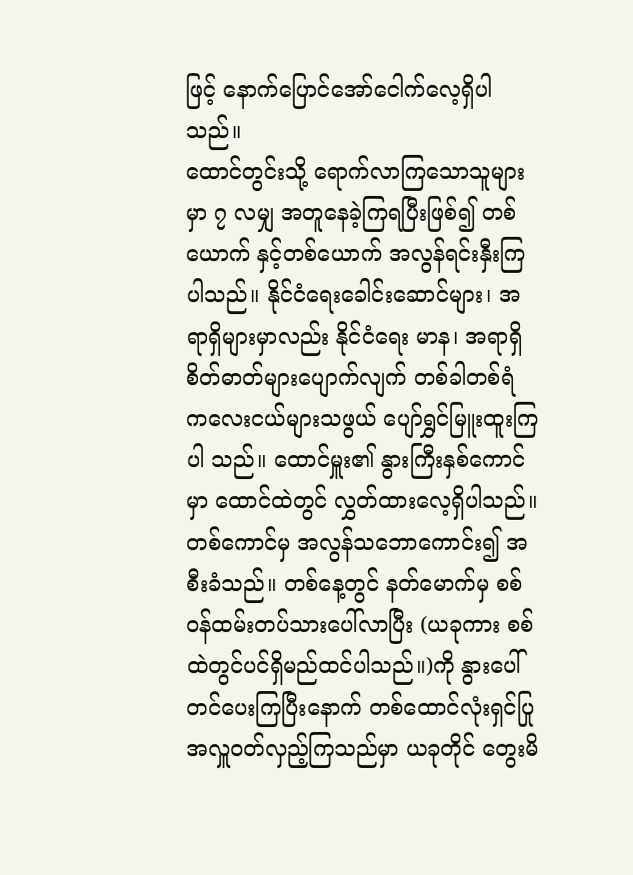ဖြင့် နောက်ပြောင်အော်ငေါက်လေ့ရှိပါ သည်။
ထောင်တွင်းသို့ ရောက်လာကြသောသူများမှာ ၇ လမျှ အတူနေခဲ့ကြရပြီးဖြစ်၍ တစ်ယောက် နှင့်တစ်ယောက် အလွန်ရင်းနှီးကြပါသည်။ နိုင်ငံရေးခေါင်းဆောင်များ၊ အရာရှိများမှာလည်း နိုင်ငံရေး မာန၊ အရာရှိစိတ်ဓာတ်များပျောက်လျက် တစ်ခါတစ်ရံ ကလေးငယ်များသဖွယ် ပျော်ရွှင်မြူးထူးကြပါ သည်။ ထောင်မှူး၏ နွားကြီးနှစ်ကောင်မှာ ထောင်ထဲတွင် လွှတ်ထားလေ့ရှိပါသည်။ တစ်ကောင်မှ အလွန်သဘောကောင်း၍ အစီးခံသည်။ တစ်နေ့တွင် နတ်မောက်မှ စစ်ဝန်ထမ်းတပ်သားပေါ်လာပြီး (ယခုကား စစ်ထဲတွင်ပင်ရှိမည်ထင်ပါသည်။)ကို နွားပေါ်တင်ပေးကြပြီးနောက် တစ်ထောင်လုံးရှင်ပြု အလှူဝတ်လှည့်ကြသည်မှာ ယခုတိုင် တွေးမိ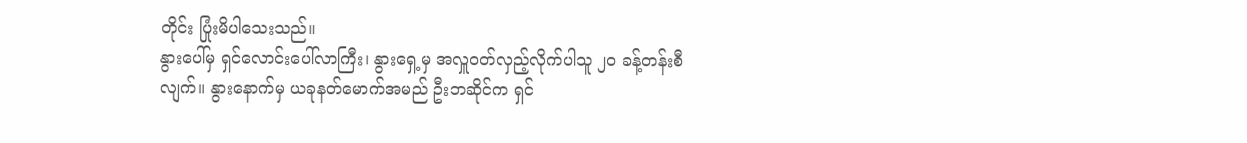တိုင်း ပြုံးမိပါသေးသည်။
နွားပေါ်မှ ရှင်လောင်းပေါ်လာကြီး၊ နွားရှေ့မှ အလှူဝတ်လှည့်လိုက်ပါသူ ၂၀ ခန့်တန်းစီ လျက်။ နွားနောက်မှ ယခုနတ်မောက်အမည် ဦးဘဆိုင်က ရှင်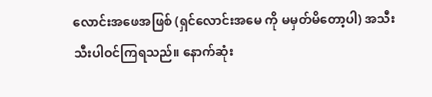လောင်းအဖေအဖြစ် (ရှင်လောင်းအမေ ကို မမှတ်မိတော့ပါ) အသီးသီးပါဝင်ကြရသည်။ နောက်ဆုံး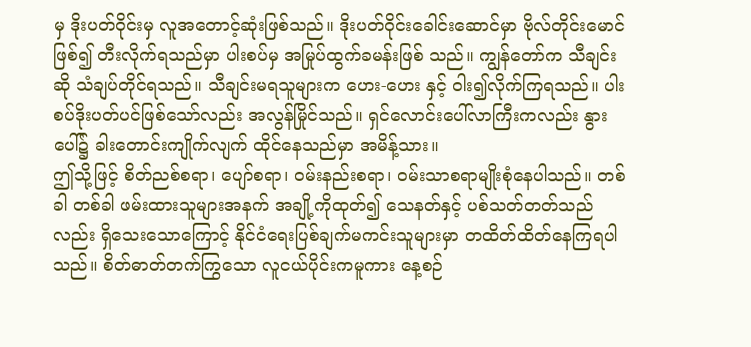မှ ဒိုးပတ်ဝိုင်းမှ လူအတောင့်ဆုံးဖြစ်သည်။ ဒိုးပတ်ဝိုင်းခေါင်းဆောင်မှာ ဗိုလ်တိုင်းမောင်ဖြစ်၍ တီးလိုက်ရသည်မှာ ပါးစပ်မှ အမြုပ်ထွက်ခမန်းဖြစ် သည်။ ကျွန်တော်က သီချင်းဆို သံချပ်တိုင်ရသည်။ သီချင်းမရသူများက ဟေး-ဟေး နှင့် ဝါး၍လိုက်ကြရသည်။ ပါးစပ်ဒိုးပတ်ပင်ဖြစ်သော်လည်း အလွန်မြိုင်သည်။ ရှင်လောင်းပေါ်လာကြီးကလည်း နွားပေါ်၌ ခါးတောင်းကျိုက်လျက် ထိုင်နေသည်မှာ အမိန့်သား။
ဤသို့ဖြင့် စိတ်ညစ်စရာ၊ ပျော်စရာ၊ ဝမ်းနည်းစရာ၊ ဝမ်းသာစရာမျိုးစုံနေပါသည်။ တစ်ခါ တစ်ခါ ဖမ်းထားသူများအနက် အချို့ကိုထုတ်၍ သေနတ်နှင့် ပစ်သတ်တတ်သည်လည်း ရှိသေးသောကြောင့် နိုင်ငံရေးပြစ်ချက်မကင်းသူများမှာ တထိတ်ထိတ်နေကြရပါသည်။ စိတ်ဓာတ်တက်ကြွသော လူငယ်ပိုင်းကမူကား နေ့စဉ်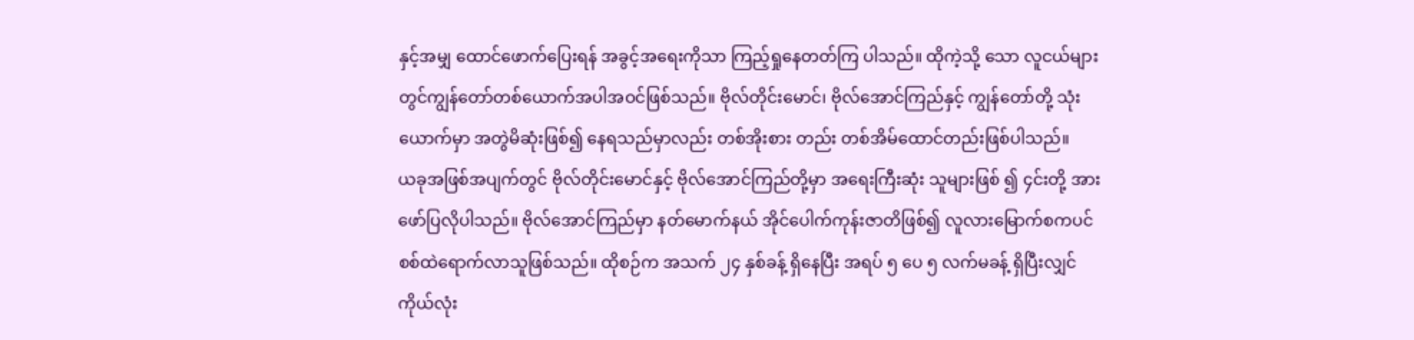နှင့်အမျှ ထောင်ဖောက်ပြေးရန် အခွင့်အရေးကိုသာ ကြည့်ရှုနေတတ်ကြ ပါသည်။ ထိုကဲ့သို့ သော လူငယ်များတွင်ကျွန်တော်တစ်ယောက်အပါအဝင်ဖြစ်သည်။ ဗိုလ်တိုင်းမောင်၊ ဗိုလ်အောင်ကြည်နှင့် ကျွန်တော်တို့ သုံးယောက်မှာ အတွဲမိဆုံးဖြစ်၍ နေရသည်မှာလည်း တစ်အိုးစား တည်း တစ်အိမ်ထောင်တည်းဖြစ်ပါသည်။
ယခုအဖြစ်အပျက်တွင် ဗိုလ်တိုင်းမောင်နှင့် ဗိုလ်အောင်ကြည်တို့မှာ အရေးကြီးဆုံး သူများဖြစ် ၍ ၄င်းတို့ အား ဖော်ပြလိုပါသည်။ ဗိုလ်အောင်ကြည်မှာ နတ်မောက်နယ် အိုင်ပေါက်ကုန်းဇာတိဖြစ်၍ လူလားမြောက်စကပင် စစ်ထဲရောက်လာသူဖြစ်သည်။ ထိုစဉ်က အသက် ၂၄ နှစ်ခန့် ရှိနေပြီး အရပ် ၅ ပေ ၅ လက်မခန့် ရှိပြီးလျှင် ကိုယ်လုံး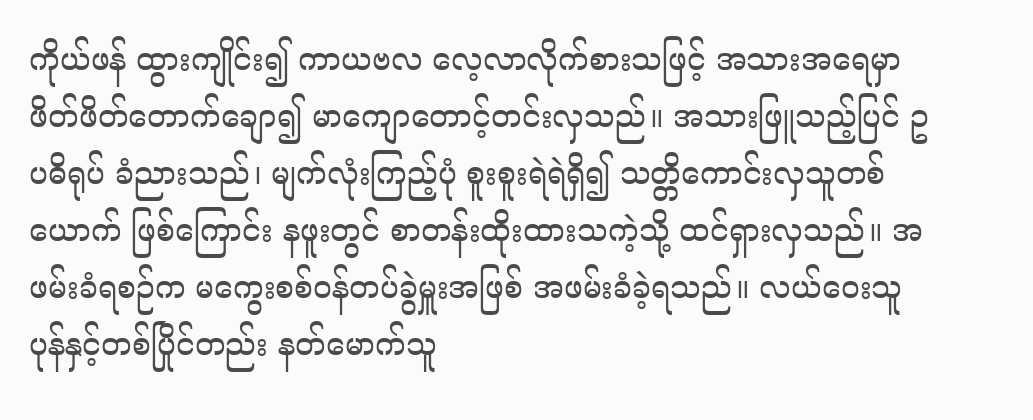ကိုယ်ဖန် ထွားကျိုင်း၍ ကာယဗလ လေ့လာလိုက်စားသဖြင့် အသားအရေမှာ ဖိတ်ဖိတ်တောက်ချော၍ မာကျောတောင့်တင်းလှသည်။ အသားဖြူသည့်ပြင် ဥပဓိရုပ် ခံညားသည်၊ မျက်လုံးကြည့်ပုံ စူးစူးရဲရဲရှိ၍ သတ္တိကောင်းလှသူတစ်ယောက် ဖြစ်ကြောင်း နဖူးတွင် စာတန်းထိုးထားသကဲ့သို့ ထင်ရှားလှသည်။ အဖမ်းခံရစဉ်က မကွေးစစ်ဝန်တပ်ခွဲမှူးအဖြစ် အဖမ်းခံခဲ့ရသည်။ လယ်ဝေးသူပုန်နှင့်တစ်ပြိုင်တည်း နတ်မောက်သူ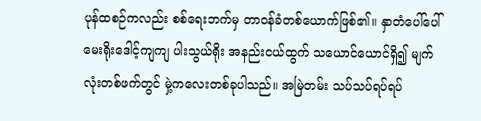ပုန်ထစဉ်ကလည်း စစ်ရေးဘက်မှ တာဝန်ခံတစ်ယောက်ဖြစ်၏။ နှာတံပေါ်ပေါ် မေးရိုးဒေါင့်ကျကျ ပါးသွယ်ရိုး အနည်းငယ်ထွက် သယောင်ယောင်ရှိ၍ မျက်လုံးတစ်ဖက်တွင် မှဲ့ကလေးတစ်ခုပါသည်။ အမြဲတမ်း သပ်သပ်ရပ်ရပ်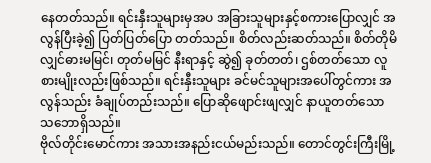နေတတ်သည်။ ရင်းနှီးသူများမှအပ အခြားသူများနှင့်စကားပြောလျှင် အလွန်ပြီးခဲ့၍ ပြတ်ပြတ်ပြော တတ်သည်။ စိတ်လည်းဆတ်သည်။ စိတ်တိုမိလျှင်ဓားမမြင်၊ တုတ်မမြင် နီးရာနှင့် ဆွဲ၍ ခုတ်တတ်၊ ဌစ်တတ်သော လူစားမျိုးလည်းဖြစ်သည်။ ရင်းနှီးသူများ ခင်မင်သူများအပေါ်တွင်ကား အလွန်သည်း ခံချုပ်တည်းသည်။ ပြောဆိုဖျောင်းဖျလျှင် နာယူတတ်သော သဘောရှိသည်။
ဗိုလ်တိုင်းမောင်ကား အသားအနည်းငယ်မည်းသည်။ တောင်တွင်းကြီးမြို့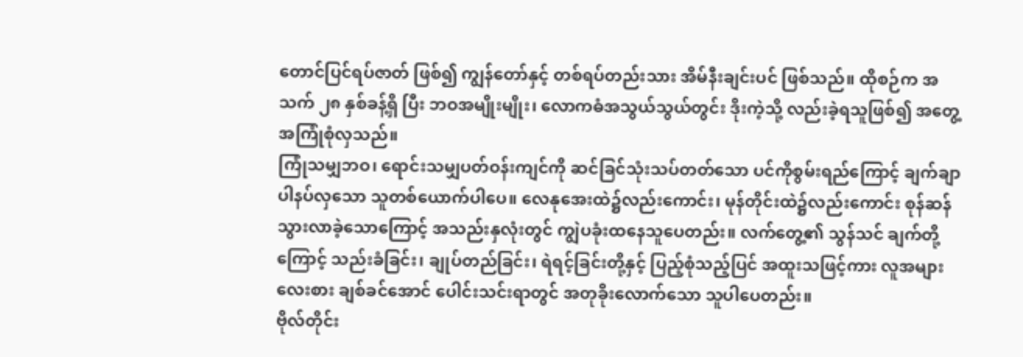တောင်ပြင်ရပ်ဇာတ် ဖြစ်၍ ကျွန်တော်နှင့် တစ်ရပ်တည်းသား အိမ်နီးချင်းပင် ဖြစ်သည်။ ထိုစဉ်က အသက် ၂၈ နှစ်ခန့်ရှိ ပြီး ဘဝအမျိုးမျိုး၊ လောကဓံအသွယ်သွယ်တွင်း ဒိုးကဲ့သို့ လည်းခဲ့ရသူဖြစ်၍ အတွေ့ အကြုံစုံလှသည်။
ကြုံသမျှဘဝ၊ ရောင်းသမျှပတ်ဝန်းကျင်ကို ဆင်ခြင်သုံးသပ်တတ်သော ပင်ကိုစွမ်းရည်ကြောင့် ချက်ချာ ပါနပ်လှသော သူတစ်ယောက်ပါပေ။ လေနုအေးထဲ၌လည်းကောင်း၊ မုန်တိုင်းထဲ၌လည်းကောင်း စုန်ဆန်သွားလာခဲ့သောကြောင့် အသည်းနှလုံးတွင် ကျွဲပခုံးထနေသူပေတည်း။ လက်တွေ့၏ သွန်သင် ချက်တို့ကြောင့် သည်းခံခြင်း၊ ချုပ်တည်ခြင်း၊ ရဲရင့်ခြင်းတို့နှင့် ပြည့်စုံသည့်ပြင် အထူးသဖြင့်ကား လူအများလေးစား ချစ်ခင်အောင် ပေါင်းသင်းရာတွင် အတုခိုးလောက်သော သူပါပေတည်း။
ဗိုလ်တိုင်း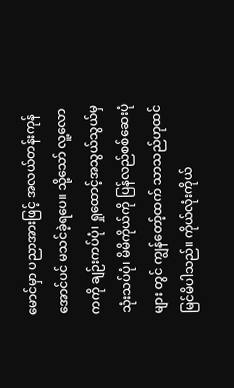မောင်မှာ ပညာအားဖြင့် အလယ်တန်းကုန်အောင်ပင် မသင်ခဲ့ရပေ။ သို့သော် လူ့လောကကို ချဉ်းကပ်ပုံ၊ ရှုထောင့်အသွယ်သွယ်မှ သုံးသပ်ပုံ၊ မိမိကိုယ်ကို ပြန်လည်စစ်ဆေးပုံများ တွင် ကျွန်တော့်ထက် သာသည်ဟုထင်မြင်မိပါသည်။ ကိုယ်လုံးကိုယ်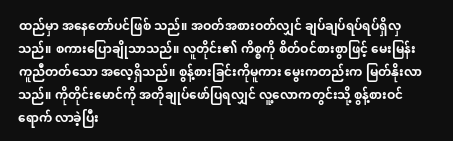ထည်မှာ အနေတော်ပင်ဖြစ် သည်။ အဝတ်အစားဝတ်လျှင် ချပ်ချပ်ရပ်ရပ်ရှိလှသည်။ စကားပြောချိုသာသည်။ လူတိုင်း၏ ကိစ္စကို စိတ်ဝင်စားစွာဖြင့် မေးမြန်းကူညီတတ်သော အလေ့ရှိသည်။ စွန့်စားခြင်းကိုမူကား မွေးကတည်းက မြတ်နိုးလာသည်။ ကိုတိုင်းမောင်ကို အတိုချုပ်ဖော်ပြရလျှင် လူ့လောကတွင်းသို့ စွန့်စားဝင်ရောက် လာခဲ့ပြီး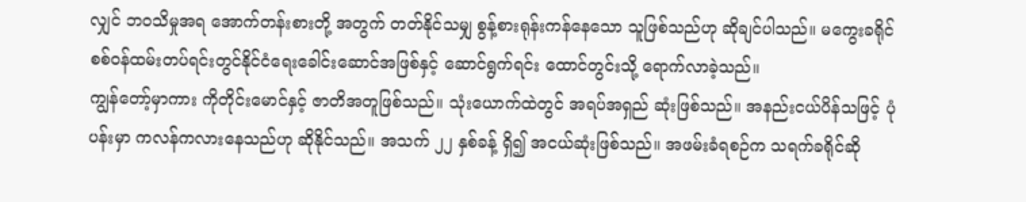လျှင် ဘဝသိမှုအရ အောက်တန်းစားတို့ အတွက် တတ်နိုင်သမျှ စွန့်စားရုန်းကန်နေသော သူဖြစ်သည်ဟု ဆိုချင်ပါသည်။ မကွေးခရိုင် စစ်ဝန်ထမ်းတပ်ရင်းတွင်နိုင်ငံရေးခေါင်းဆောင်အဖြစ်နှင့် ဆောင်ရွက်ရင်း ထောင်တွင်းသို့ ရောက်လာခဲ့သည်။
ကျွန်တော့်မှာကား ကိုတိုင်းမောင်နှင့် ဇာတိအတူဖြစ်သည်။ သုံးယောက်ထဲတွင် အရပ်အရှည် ဆုံးဖြစ်သည်။ အနည်းငယ်ပိန်သဖြင့် ပုံပန်းမှာ ကလန်ကလားနေသည်ဟု ဆိုနိုင်သည်။ အသက် ၂၂ နှစ်ခန့် ရှိ၍ အငယ်ဆုံးဖြစ်သည်။ အဖမ်းခံရစဉ်က သရက်ခရိုင်ဆို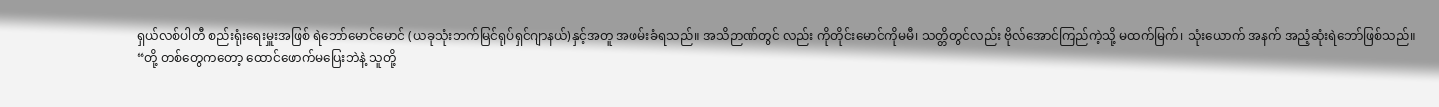ရှယ်လစ်ပါတီ စည်းရုံးရေးမှူးအဖြစ် ရဲဘော်မောင်မောင် (ယခုသုံးဘက်မြင်ရုပ်ရှင်ဂျာနယ်)နှင့်အတူ အဖမ်းခံရသည်။ အသိဉာဏ်တွင် လည်း ကိုတိုင်းမောင်ကိုမမီ၊ သတ္တိတွင်လည်း ဗိုလ်အောင်ကြည်ကဲ့သို့ မထက်မြက်၊ သုံးယောက် အနက် အညံ့ဆုံးရဲဘော်ဖြစ်သည်။
“တို့ တစ်တွေကတော့ ထောင်ဖောက်မပြေးဘဲနဲ့ သူတို့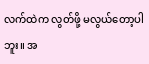လက်ထဲက လွတ်ဖို့ မလွယ်တော့ပါဘူး။ အ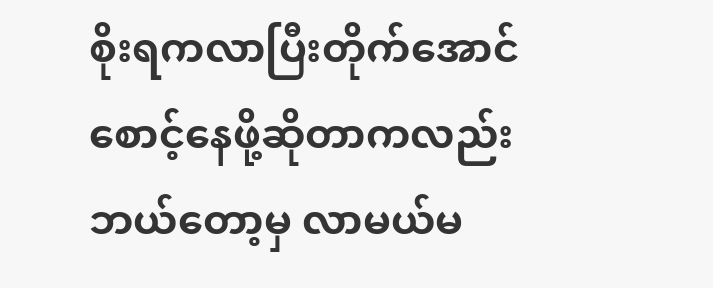စိုးရကလာပြီးတိုက်အောင် စောင့်နေဖို့ဆိုတာကလည်း ဘယ်တော့မှ လာမယ်မ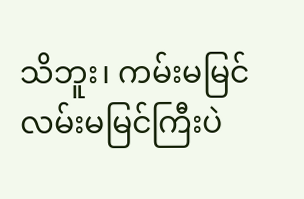သိဘူး၊ ကမ်းမမြင် လမ်းမမြင်ကြီးပဲ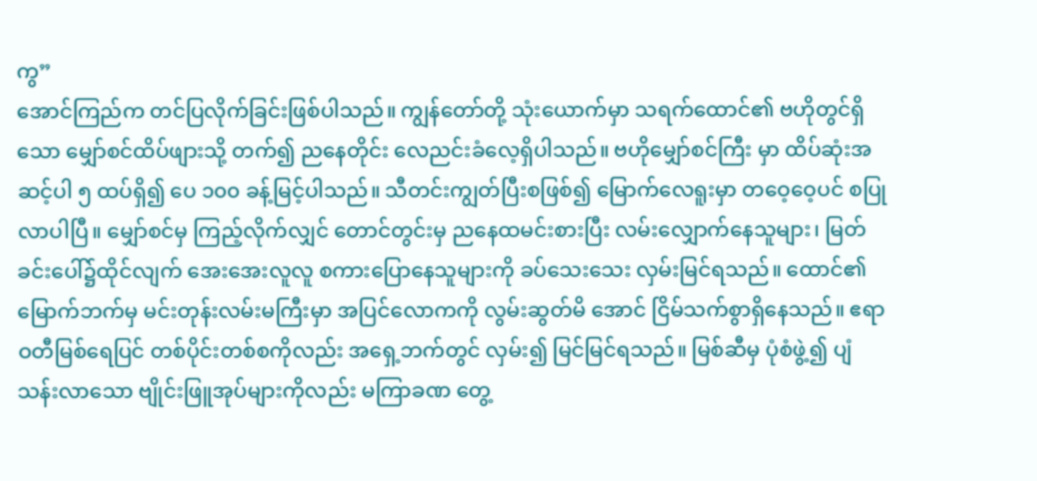ကွ”
အောင်ကြည်က တင်ပြလိုက်ခြင်းဖြစ်ပါသည်။ ကျွန်တော်တို့ သုံးယောက်မှာ သရက်ထောင်၏ ဗဟိုတွင်ရှိသော မျှော်စင်ထိပ်ဖျားသို့ တက်၍ ညနေတိုင်း လေညင်းခံလေ့ရှိပါသည်။ ဗဟိုမျှော်စင်ကြီး မှာ ထိပ်ဆုံးအဆင့်ပါ ၅ ထပ်ရှိ၍ ပေ ၁၀၀ ခန့်မြင့်ပါသည်။ သီတင်းကျွတ်ပြီးစဖြစ်၍ မြောက်လေရူးမှာ တဝေ့ဝေ့ပင် စပြုလာပါပြီ။ မျှော်စင်မှ ကြည့်လိုက်လျှင် တောင်တွင်းမှ ညနေထမင်းစားပြီး လမ်းလျှောက်နေသူများ၊ မြတ်ခင်းပေါ်၌ထိုင်လျက် အေးအေးလူလူ စကားပြောနေသူများကို ခပ်သေးသေး လှမ်းမြင်ရသည်။ ထောင်၏မြောက်ဘက်မှ မင်းတုန်းလမ်းမကြီးမှာ အပြင်လောကကို လွမ်းဆွတ်မိ အောင် ငြိမ်သက်စွာရှိနေသည်။ ဧရာဝတီမြစ်ရေပြင် တစ်ပိုင်းတစ်စကိုလည်း အရှေ့ဘက်တွင် လှမ်း၍ မြင်မြင်ရသည်။ မြစ်ဆီမှ ပုံစံဖွဲ့၍ ပျံသန်းလာသော ဗျိုင်းဖြူအုပ်များကိုလည်း မကြာခဏ တွေ့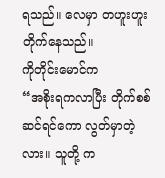ရသည်။ လေမှာ တဟူးဟူးတိုက်နေသည်။
ကိုတိုင်းမောင်က
“အစိုးရကလာပြီး တိုက်စစ်ဆင်ရင်ကော လွတ်မှာတဲ့လား။ သူတို့ က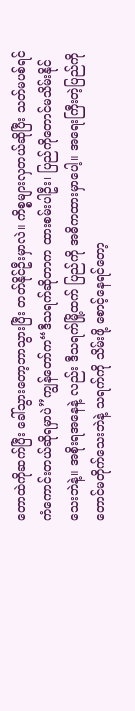တောထဲကိုဆက်ပြီး ခေါ်သွားတော့ဘာသွားပြီး တတ်နိုင်ဦးမှာလဲ။ ကိစ္စများလှတယ်ဆိုပြီး သတ်မပစ်ရင်ကံကောင်းတယ်ဆိုရမှာပဲ”ကျွန်တော်က“ဒီသရက်ဆိုတာက ထားစမ်းပါဦး၊ ပြည်ကိုတောင်မသိမ်းနိုင်သေးဘဲနဲ့။ အစိုးရအနေနဲ့ လည်း ဒီသရက်မြို့ထက် ပြည်ကို အဓိကထားမှာပေါ့။ အရေးကြီးတဲ့ပြည်ကိုတောင်မတိုက်သေးဘဲနဲ့ သရက်ကို သိမ်းဖို့ စောင့်နေရင်တော့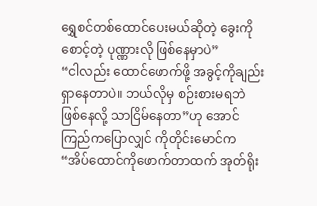ရွှေစင်တစ်ထောင်ပေးမယ်ဆိုတဲ့ ခွေးကိုစောင့်တဲ့ ပုဏ္ဏားလို ဖြစ်နေမှာပဲ”
“ငါလည်း ထောင်ဖောက်ဖို့ အခွင့်ကိုချည်း ရှာနေတာပဲ။ ဘယ်လိုမှ စဉ်းစားမရဘဲ ဖြစ်နေလို့ သာငြိမ်နေတာ”ဟု အောင်ကြည်ကပြောလျှင် ကိုတိုင်းမောင်က
“အိပ်ထောင်ကိုဖောက်တာထက် အုတ်ရိုး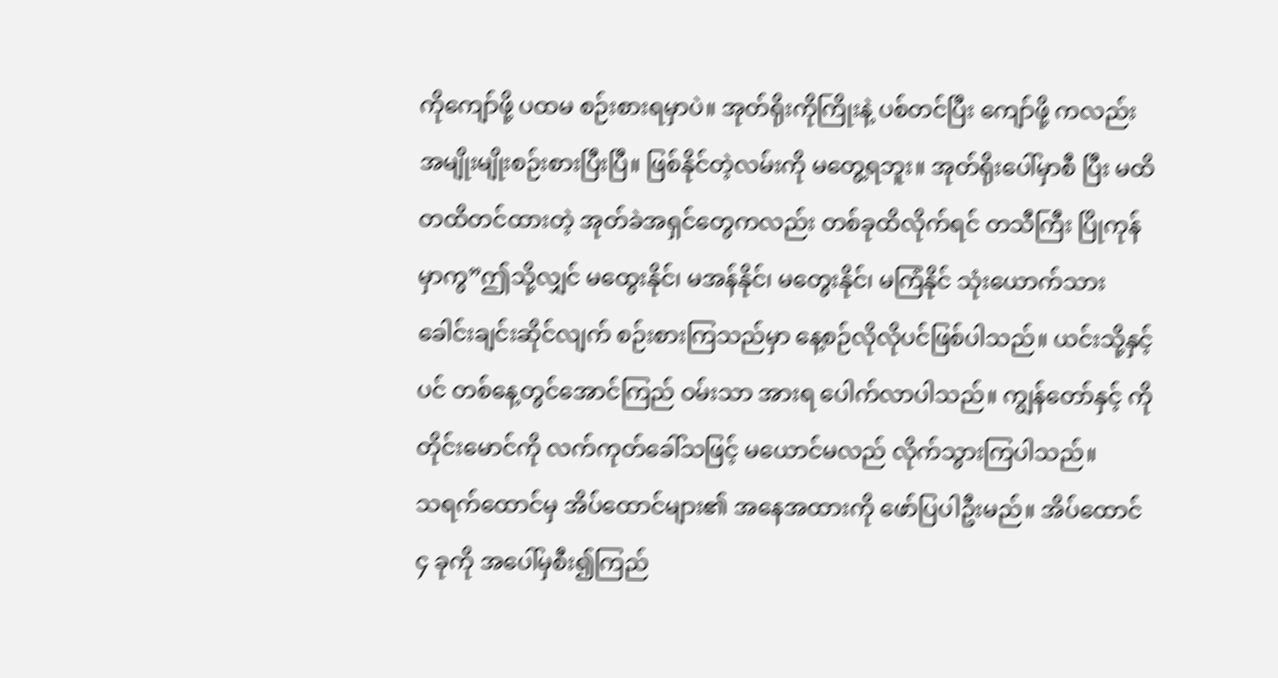ကိုကျော်ဖို့ ပထမ စဉ်းစားရမှာပဲ။ အုတ်ရိုးကိုကြိုးနဲ့ ပစ်တင်ပြီး ကျော်ဖို့ ကလည်း အမျိုးမျိုးစဉ်းစားပြီးပြီ။ ဖြစ်နိုင်တဲ့လမ်းကို မတွေ့ရဘူး။ အုတ်ရိုးပေါ်မှာစီ ပြီး မထိတထိတင်ထားတဲ့ အုတ်ခဲအရှင်တွေကလည်း တစ်ခုထိလိုက်ရင် တသီကြီး ပြိုကုန်မှာကွ”ဤသို့လျှင် မထွေးနိုင်၊ မအန်နိုင်၊ မတွေးနိုင်၊ မကြံနိုင် သုံးယောက်သား ခေါင်းချင်းဆိုင်လျက် စဉ်းစားကြသည်မှာ နေ့စဉ်လိုလိုပင်ဖြစ်ပါသည်။ ယင်းသို့နှင့်ပင် တစ်နေ့တွင်အောင်ကြည် ဝမ်းသာ အားရ ပေါက်လာပါသည်။ ကျွန်တော်နှင့် ကိုတိုင်းမောင်ကို လက်ကုတ်ခေါ်သဖြင့် မယောင်မလည် လိုက်သွားကြပါသည်။
သရက်ထောင်မှ အိပ်ထောင်များ၏ အနေအထားကို ဖော်ပြပါဦးမည်။ အိပ်ထောင် ၄ ခုကို အပေါ်မှစီး၍ကြည်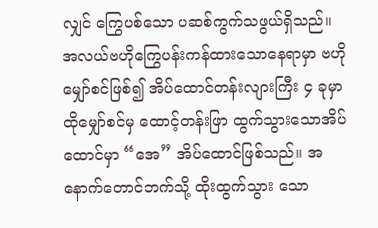လျှင် ကြွေပစ်သော ပဆစ်ကွက်သဖွယ်ရှိသည်။ အလယ်ဗဟိုကြွေပန်းကန်ထားသောနေရာမှာ ဗဟိုမျှော်စင်ဖြစ်၍ အိပ်ထောင်တန်းလျားကြီး ၄ ခုမှာ ထိုမျှော်စင်မှ ထောင့်တန်းဖြာ ထွက်သွားသောအိပ်ထောင်မှာ “အေ” အိပ်ထောင်ဖြစ်သည်။ အနောက်တောင်ဘက်သို့ ထိုးထွက်သွား သော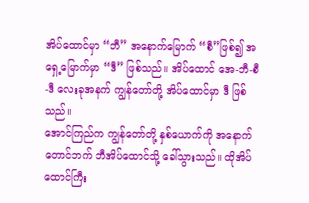အိပ်ထောင်မှာ “ဘီ” အနောက်မြောက် “စီ”ဖြစ်၍ အရှေ့မြောက်မှာ “ဒီ” ဖြစ်သည်။ အိပ်ထောင် အေ-ဘီ-စီ-ဒီ လေးခုအနက် ကျွန်တော်တို့ အိပ်ထောင်မှာ ဒီ ဖြစ်သည်။
အောင်ကြည်က ကျွန်တော်တို့ နှစ်ယောက်ကို အနောက်တောင်ဘက် ဘီအိပ်ထောင်သို့ ခေါ်သွားသည်။ ထိုအိပ်ထောင်ကြီး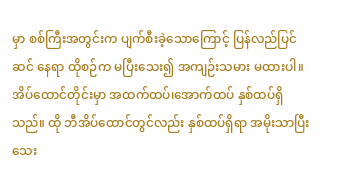မှာ စစ်ကြီးအတွင်းက ပျက်စီးခဲ့သောကြောင့် ပြန်လည်ပြင်ဆင် နေရာ ထိုစဉ်က မပြီးသေး၍ အကျဉ်းသမား မထားပါ။ အိပ်ထောင်တိုင်းမှာ အထက်ထပ်၊အောက်ထပ် နှစ်ထပ်ရှိသည်။ ထို ဘီအိပ်ထောင်တွင်လည်း နှစ်ထပ်ရှိရာ အမိုးသာပြီးသေး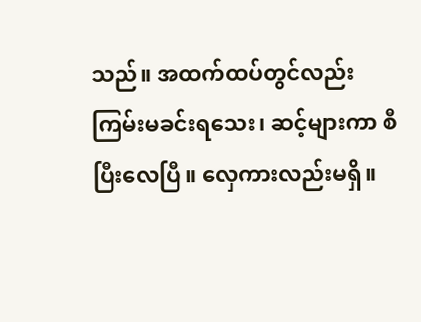သည်။ အထက်ထပ်တွင်လည်း ကြမ်းမခင်းရသေး၊ ဆင့်များကာ စီပြီးလေပြီ။ လှေကားလည်းမရှိ။